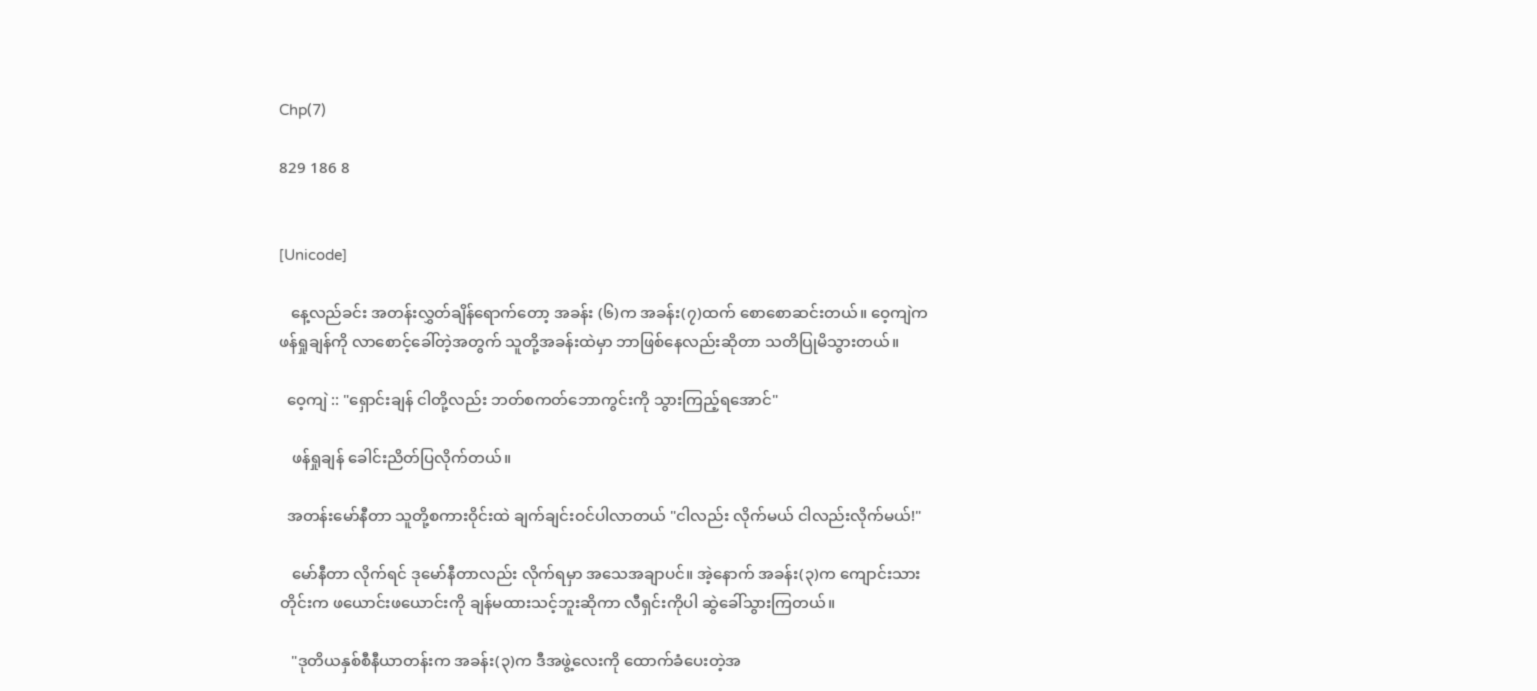Chp(7)

829 186 8


[Unicode]

   နေ့လည်ခင်း အတန်းလွှတ်ချိန်ရောက်တော့ အခန်း (၆)က အခန်း(၇)ထက် စောစော‌ဆင်းတယ်။ ဝေ့ကျဲက ဖန်ရှုချန်ကို လာစောင့်ခေါ်တဲ့အတွက် သူတို့အခန်းထဲမှာ ဘာဖြစ်နေလည်းဆိုတာ သတိပြုမိသွားတယ်။

  ဝေ့ကျဲ :: "ရှောင်းချန် ငါတို့လည်း ဘတ်စကတ်ဘောကွင်းကို သွားကြည့်ရအောင်"

   ဖန်ရှုချန် ခေါင်းညိတ်ပြလိုက်တယ်။

  အတန်းမော်နီတာ သူတို့စကားဝိုင်းထဲ ချက်ချင်းဝင်ပါလာတယ် "ငါလည်း လိုက်မယ် ငါလည်းလိုက်မယ်!"

   မော်နီတာ လိုက်ရင် ဒုမော်နီတာလည်း လိုက်ရမှာ အသေအချာပင်။ အဲ့နောက် အခန်း(၃)က ကျောင်းသားတိုင်းက ဖယောင်း‌ဖယောင်းကို ချန်မထားသင့်ဘူးဆိုကာ လီရှင်းကိုပါ ဆွဲခေါ်သွားကြတယ်။

   "ဒုတိယနှစ်စီနီယာတန်းက အခန်း(၃)က ဒီအဖွဲ့လေးကို ထောက်ခံပေးတဲ့အ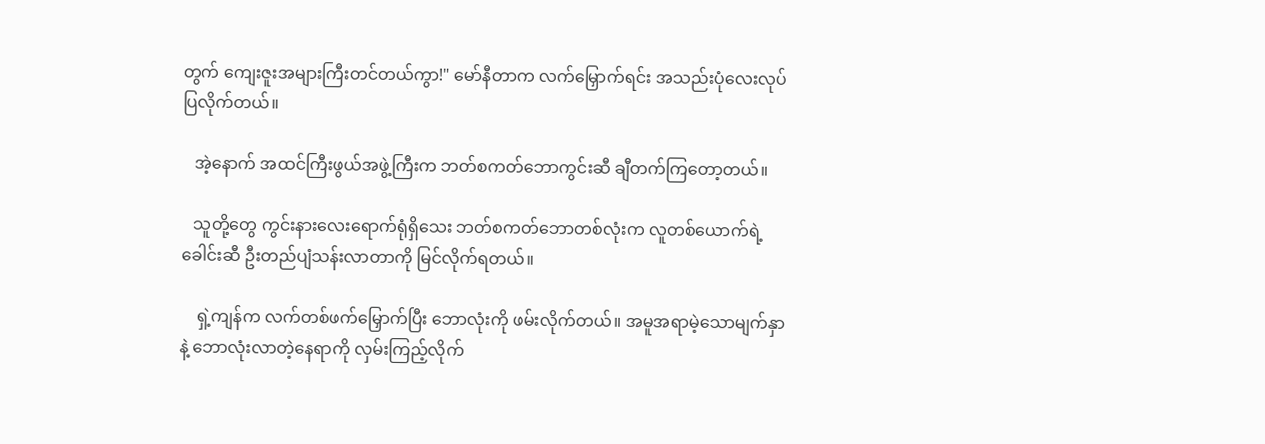တွက် ကျေးဇူးအများကြီးတင်တယ်ကွာ!" မော်နီတာက လက်မြှောက်ရင်း အသည်းပုံလေးလုပ်ပြလိုက်တယ်။

   အဲ့နောက် အထင်ကြီးဖွယ်အဖွဲ့ကြီးက ဘတ်စကတ်ဘောကွင်းဆီ ချီတက်ကြတော့တယ်။

   သူတို့တွေ ကွင်းနားလေးရောက်ရုံရှိသေး ဘတ်စကတ်ဘောတစ်လုံးက လူတစ်ယောက်ရဲ့ခေါင်းဆီ ဦးတည်ပျံသန်းလာတာကို မြင်လိုက်ရတယ်။

    ရှဲ့ကျန်က လက်တစ်ဖက်မြှောက်ပြီး ဘောလုံးကို ဖမ်းလိုက်တယ်။ အမူအရာမဲ့သောမျက်နှာနဲ့ ဘောလုံးလာတဲ့နေရာကို လှမ်းကြည့်လိုက်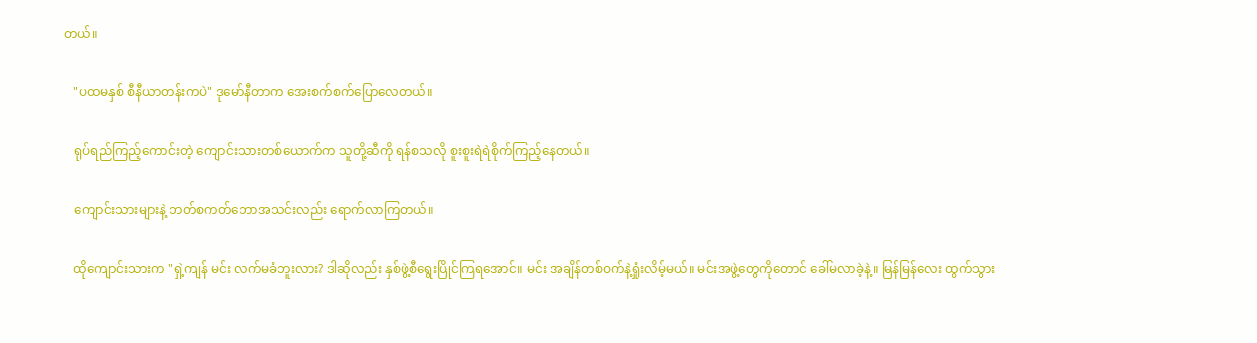တယ်။

   "ပထမနှစ် စီနီယာတန်းကပဲ" ဒုမော်နီတာက အေးစက်စက်ပြောလေတယ်။

   ရုပ်ရည်ကြည့်ကောင်းတဲ့ ကျောင်းသားတစ်ယောက်က သူတို့ဆီကို ရန်စသလို စူးစူးရဲရဲစိုက်ကြည့်နေတယ်။

   ကျောင်းသားများနဲ့ ဘတ်စကတ်ဘောအသင်းလည်း ရောက်လာကြတယ်။

   ထိုကျောင်းသားက "ရှဲ့ကျန် မင်း လက်မခံဘူးလား? ဒါဆိုလည်း နှစ်ဖွဲ့စီရွေးပြိုင်ကြရအောင်။ မင်း အချိန်တစ်ဝက်နဲ့ရှုံးလိမ့်မယ်။ မင်းအဖွဲ့တွေကိုတောင် ခေါ်မလာခဲ့နဲ့။ မြန်မြန်လေး ထွက်သွား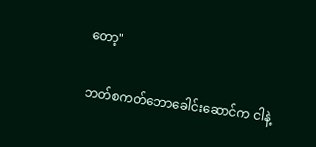တော့"

ဘတ်စကတ်ဘောခေါင်းဆောင်က ငါနဲ့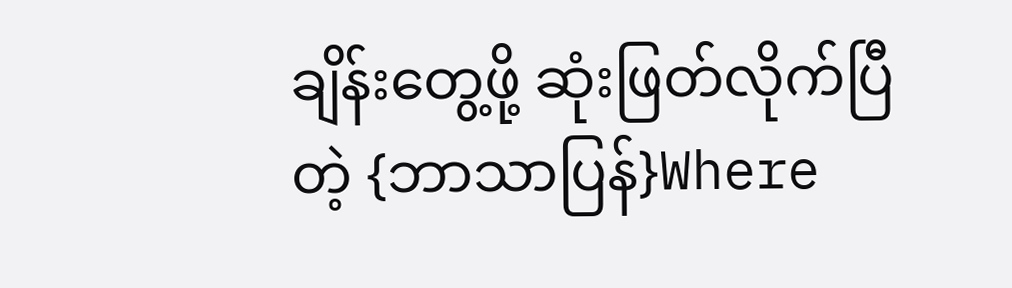ချိန်းတွေ့ဖို့ ဆုံးဖြတ်လိုက်ပြီတဲ့ {ဘာသာပြန်}Where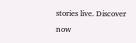stories live. Discover now